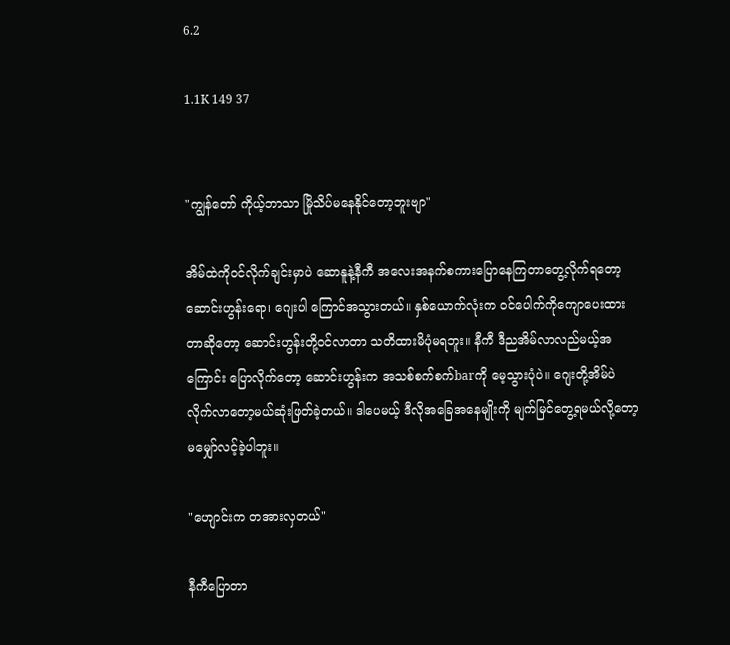6.2

1.1K 149 37


"ကျွန်တော် ကိုယ့်ဘာသာ မြိုသိပ်မနေနိုင်တော့ဘူးဗျာ"

အိမ်ထဲကိုဝင်လိုက်ချင်းမှာပဲ ဆောနူနဲ့နီကီ အလေးအနက်စကားပြောနေကြတာတွေ့လိုက်ရတော့ ဆောင်းဟွန်းရော၊ ဂျေးပါ ကြောင်အသွားတယ်။ နှစ်ယောက်လုံးက ဝင်ပေါက်ကိုကျောပေးထားတာဆိုတော့ ဆောင်းဟွန်းတို့ဝင်လာတာ သတိထားမိပုံမရဘူး။ နီကီ ဒီညအိမ်လာလည်မယ့်အကြောင်း ပြောလိုက်တော့ ဆောင်းဟွန်းက အသစ်စက်စက်barကို မေ့သွားပုံပဲ။ ဂျေးတို့အိမ်ပဲလိုက်လာတော့မယ်ဆုံးဖြတ်ခဲ့တယ်။ ဒါပေမယ့် ဒီလိုအခြေအနေမျိုးကို မျက်မြင်တွေ့ရမယ်လို့တော့ မမျှော်လင့်ခဲ့ပါဘူး။

"ဟျောင်းက တအားလှတယ်"

နီကီပြောတာ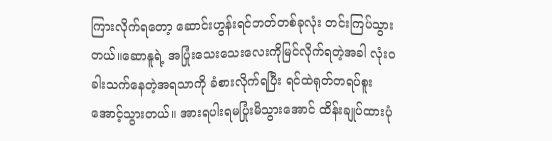ကြားလိုက်ရတော့ ဆောင်းဟွန်းရင်ဘတ်တစ်ခုလုံး တင်းကြပ်သွားတယ်။ဆောနူရဲ့ အပြုံးသေးသေးလေးကိုမြင်လိုက်ရတဲ့အခါ လုံးဝခါးသက်နေတဲ့အရသာကို ခံစားလိုက်ရပြီး ရင်ထဲရုတ်တရပ်စူးအောင့်သွားတယ်။ အားရပါးရမပြုံးမိသွားအောင် ထိန်းချုပ်ထားပုံ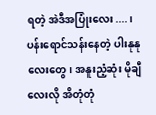ရတဲ့ အဲဒီအပြုံးလေး....၊ ပန်းရောင်သန်းနေတဲ့ ပါးနုနုလေးတွေ၊ အနူးညံ့ဆုံး မိုချီလေးလို အိတုံတုံ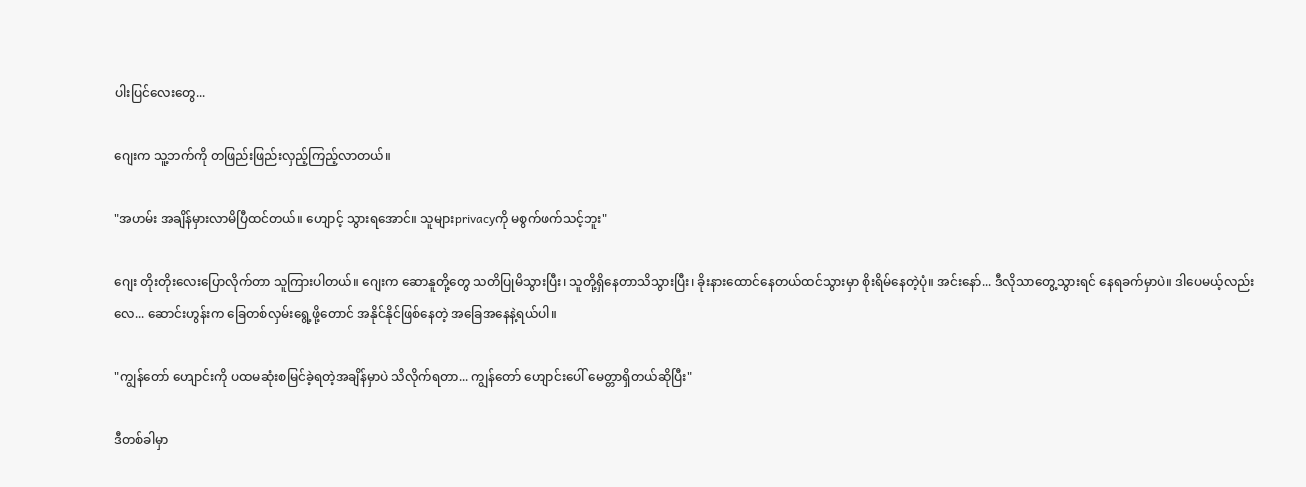ပါးပြင်လေးတွေ...

ဂျေးက သူ့ဘက်ကို တဖြည်းဖြည်းလှည့်ကြည့်လာတယ်။

"အဟမ်း အချိန်မှားလာမိပြီထင်တယ်။ ဟျောင့် သွားရအောင်။ သူများprivacyကို မစွက်ဖက်သင့်ဘူး"

ဂျေး တိုးတိုးလေးပြောလိုက်တာ သူကြားပါတယ်။ ဂျေးက ဆောနူတို့တွေ သတိပြုမိသွားပြီး၊ သူတို့ရှိနေတာသိသွားပြီး၊ ခိုးနားထောင်နေတယ်ထင်သွားမှာ စိုးရိမ်နေတဲ့ပုံ။ အင်းနော်... ဒီလိုသာတွေ့သွားရင် နေရခက်မှာပဲ။ ဒါပေမယ့်လည်းလေ... ဆောင်းဟွန်းက ခြေတစ်လှမ်းရွေ့ဖို့တောင် အနိုင်နိုင်ဖြစ်နေတဲ့ အခြေအနေနဲ့ရယ်ပါ။

"ကျွန်တော် ဟျောင်းကို ပထမဆုံးစမြင်ခဲ့ရတဲ့အချိန်မှာပဲ သိလိုက်ရတာ... ကျွန်တော် ဟျောင်းပေါ် မေတ္တာရှိတယ်ဆိုပြီး"

ဒီတစ်ခါမှာ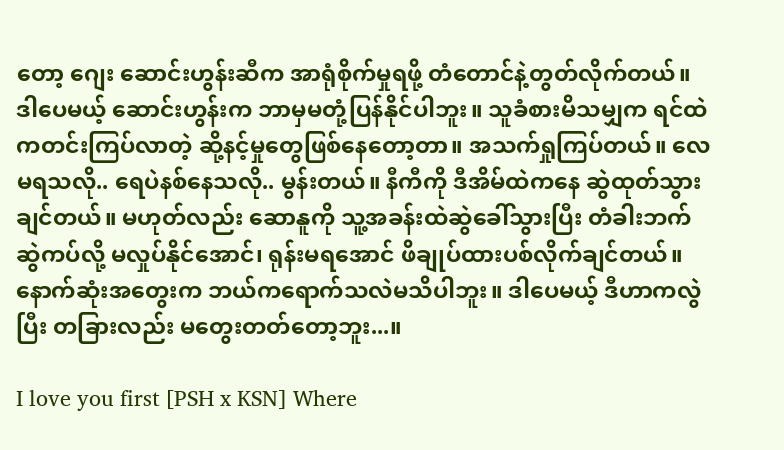တော့ ဂျေး ဆောင်းဟွန်းဆီက အာရုံစိုက်မှုရဖို့ တံတောင်နဲ့တွတ်လိုက်တယ်။ ဒါပေမယ့် ဆောင်းဟွန်းက ဘာမှမတုံ့ပြန်နိုင်ပါဘူး။ သူခံစားမိသမျှက ရင်ထဲကတင်းကြပ်လာတဲ့ ဆို့နင့်မှုတွေဖြစ်နေတော့တာ။ အသက်ရှုကြပ်တယ်။ လေမရသလို.. ရေပဲနစ်နေသလို.. မွန်းတယ်။ နီကီကို ဒီအိမ်ထဲကနေ ဆွဲထုတ်သွားချင်တယ်။ မဟုတ်လည်း ဆောနူကို သူ့အခန်းထဲဆွဲခေါ်သွားပြီး တံခါးဘက်ဆွဲကပ်လို့ မလှုပ်နိုင်အောင်၊ ရုန်းမရအောင် ဖိချုပ်ထားပစ်လိုက်ချင်တယ်။ နောက်ဆုံးအတွေးက ဘယ်ကရောက်သလဲမသိပါဘူး။ ဒါပေမယ့် ဒီဟာကလွဲပြီး တခြားလည်း မတွေးတတ်တော့ဘူး...။

I love you first [PSH x KSN] Where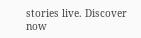stories live. Discover now